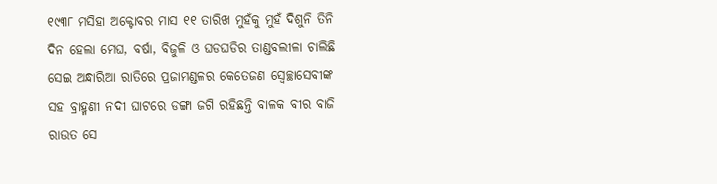୧୯୩୮ ମସିହା ଅକ୍ଟୋବର ମାସ ୧୧ ତାରିଖ ମୁହଁକୁ ମୁହଁ ଦିଶୁନି ତିନି ଦିନ ହେଲା ମେଘ, ବର୍ଷା, ବିଜୁଳି ଓ ଘଡଘଡିର ତାଣ୍ଡବଲୀଳା ଚାଲିଛି ସେଇ ଅନ୍ଧାରିଆ ରାତିରେ ପ୍ରଜାମଣ୍ଡଳର କେତେଜଣ ସ୍ବେଚ୍ଛାସେବୀଙ୍କ ସହ ବ୍ରାହ୍ମଣୀ ନଦୀ ଘାଟରେ ଡଙ୍ଗା ଜଗି ରହିଛନ୍ତି ବାଳକ ବୀର ବାଜି ରାଉତ ସେ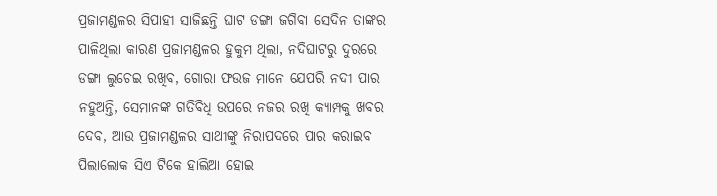ପ୍ରଜାମଣ୍ଡଳର ସିପାହୀ ସାଜିଛନ୍ତି ଘାଟ ଡଙ୍ଗା ଜଗିବା ସେଦିନ ତାଙ୍କର ପାଳିଥିଲା କାରଣ ପ୍ରଜାମଣ୍ଡଳର ହୁକୁମ ଥିଲା, ନଦିଘାଟରୁ ଦୁରରେ ଡଙ୍ଗା ଲୁଚେଇ ରଖିବ, ଗୋରା ଫଉଜ ମାନେ ଯେପରି ନଦୀ ପାର ନହୁଅନ୍ତି, ସେମାନଙ୍କ ଗତିବିଧି ଉପରେ ନଜର ରଖି କ୍ୟାମ୍ପକୁ ଖବର ଦେବ, ଆଉ ପ୍ରଜାମଣ୍ଡଳର ସାଥୀଙ୍କୁ ନିରାପଦରେ ପାର କରାଇବ ପିଲାଲୋକ ସିଏ ଟିକେ ହାଲିଆ ହୋଇ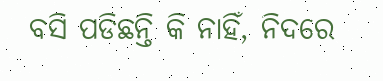ବସି ପଡିଛନ୍ତି କି ନାହିଁ, ନିଦରେ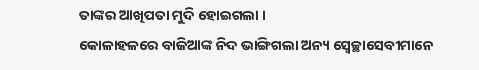ତାଙ୍କର ଆଖିପତା ମୁଦି ହୋଇଗଲା ।
କୋଳାହଳରେ ବାଜିଆଙ୍କ ନିଦ ଭାଙ୍ଗିଗଲା ଅନ୍ୟ ସ୍ବେଚ୍ଛାସେବୀମାନେ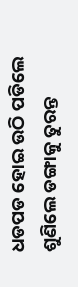ଧଡପଡ ହୋଇ ଉଠି ପଡିଲେ ଶୁଣିଲେ ଡଙ୍ଗାକୁ ତୁରନ୍ତ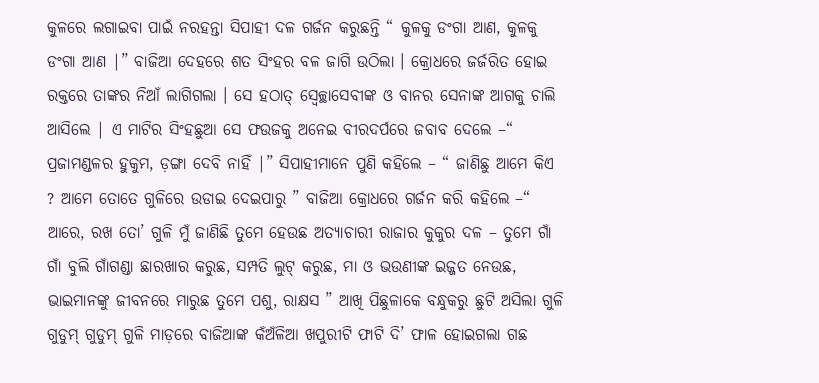କୁଳରେ ଲଗାଇବା ପାଇଁ ନରହନ୍ତା ସିପାହୀ ଦଳ ଗର୍ଜନ କରୁଛନ୍ତି “ କୁଳକୁ ଡଂଗା ଆଣ, କୁଳକୁ ଡଂଗା ଆଣ |” ବାଜିଆ ଦେହରେ ଶତ ସିଂହର ବଳ ଜାଗି ଉଠିଲା । କ୍ରୋଧରେ ଜର୍ଜରିତ ହୋଇ ରକ୍ତରେ ତାଙ୍କର ନିଆଁ ଲାଗିଗଲା । ସେ ହଠାତ୍ ସ୍ବେଚ୍ଛାସେବୀଙ୍କ ଓ ବାନର ସେନାଙ୍କ ଆଗକୁ ଚାଲି ଆସିଲେ | ଏ ମାଟିର ସିଂହଛୁଆ ସେ ଫଉଜକୁ ଅନେଇ ବୀରଦର୍ପରେ ଜବାବ ଦେଲେ –“ ପ୍ରଜାମଣ୍ଡଳର ହୁକୁମ, ଡ଼ଙ୍ଗା ଦେବି ନାହିଁ |” ସିପାହୀମାନେ ପୁଣି କହିଲେ – “ ଜାଣିଛୁ ଆମେ କିଏ ? ଆମେ ତୋତେ ଗୁଳିରେ ଉଡାଇ ଦେଇପାରୁ ” ବାଜିଆ କ୍ରୋଧରେ ଗର୍ଜନ କରି କହିଲେ –“ ଆରେ, ରଖ ତୋ’ ଗୁଳି ମୁଁ ଜାଣିଛି ତୁମେ ହେଉଛ ଅତ୍ୟାଚାରୀ ରାଜାର କୁକୁର ଦଳ – ତୁମେ ଗାଁ ଗାଁ ବୁଲି ଗାଁଗଣ୍ଡା ଛାରଖାର କରୁଛ, ସମ୍ପତି ଲୁଟ୍ କରୁଛ, ମା ଓ ଭଉଣୀଙ୍କ ଇଜ୍ଜତ ନେଉଛ, ଭାଇମାନଙ୍କୁ ଜୀବନରେ ମାରୁଛ ତୁମେ ପଶୁ, ରାକ୍ଷସ ” ଆଖି ପିଛୁଳାକେ ବନ୍ଧୁକରୁ ଛୁଟି ଅସିଲା ଗୁଳି ଗୁଡୁମ୍ ଗୁଡୁମ୍ ଗୁଳି ମାଡ଼ରେ ବାଜିଆଙ୍କ କଁଅଁଳିଆ ଖପୁରୀଟି ଫାଟି ଦି’ ଫାଳ ହୋଇଗଲା ଗଛ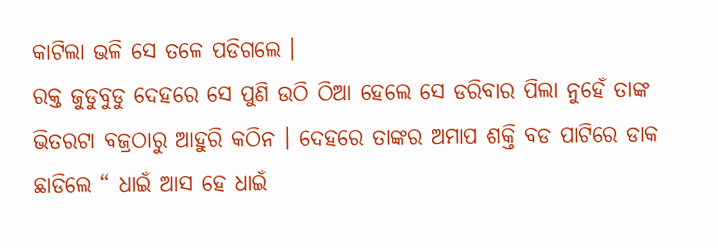କାଟିଲା ଭଳି ସେ ତଳେ ପଡିଗଲେ ।
ରକ୍ତ ଜୁଡୁବୁଡୁ ଦେହରେ ସେ ପୁଣି ଉଠି ଠିଆ ହେଲେ ସେ ଡରିବାର ପିଲା ନୁହେଁ ତାଙ୍କ ଭିତରଟା ବଜ୍ରଠାରୁ ଆହୁରି କଠିନ । ଦେହରେ ତାଙ୍କର ଅମାପ ଶକ୍ତି ବଡ ପାଟିରେ ଡାକ ଛାଡିଲେ “ ଧାଇଁ ଆସ ହେ ଧାଇଁ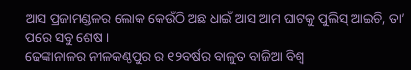ଆସ ପ୍ରଜାମଣ୍ଡଳର ଲୋକ କେଉଁଠି ଅଛ ଧାଇଁ ଆସ ଆମ ଘାଟକୁ ପୁଲିସ୍ ଆଇଚି, ତା’ ପରେ ସବୁ ଶେଷ ।
ଢେଙ୍କାନାଳର ନୀଳକଣ୍ଠପୁର ର ୧୨ବର୍ଷର ବାଳୁତ ବାଜିଆ ବିଶ୍ୱ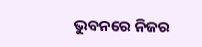ଭୁବନରେ ନିଜର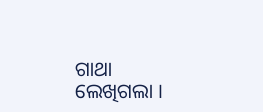ଗାଥା ଲେଖିଗଲା ।